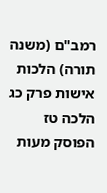רמב"ם (משנה תורה) הלכות אישות פרק כג הלכה טז
הפוסק מעות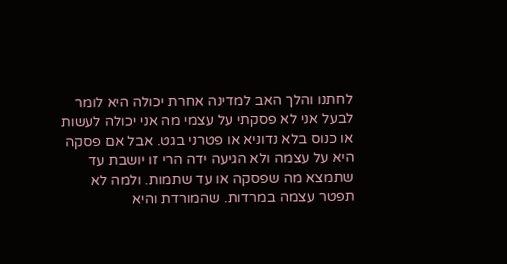לחתנו והלך האב למדינה אחרת יכולה היא לומר לבעל אני לא פסקתי על עצמי מה אני יכולה לעשות או כנוס בלא נדוניא או פטרני בגט. אבל אם פסקה היא על עצמה ולא הגיעה ידה הרי זו יושבת עד שתמצא מה שפסקה או עד שתמות. ולמה לא תפטר עצמה במרדות. שהמורדת והיא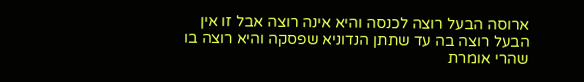ארוסה הבעל רוצה לכנסה והיא אינה רוצה אבל זו אין הבעל רוצה בה עד שתתן הנדוניא שפסקה והיא רוצה בו שהרי אומרת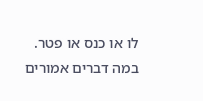לו או כנס או פטר. במה דברים אמורים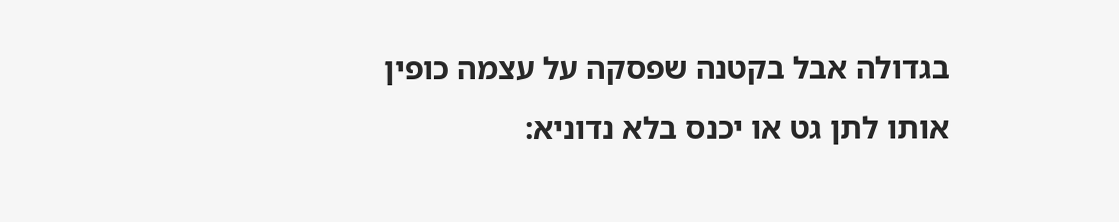בגדולה אבל בקטנה שפסקה על עצמה כופין אותו לתן גט או יכנס בלא נדוניא: